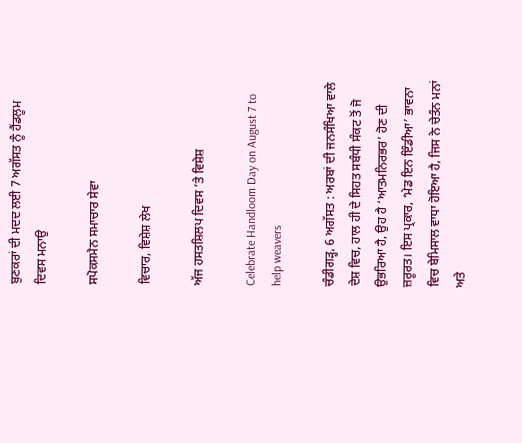ਬੁਣਕਰਾਂ ਦੀ ਮਦਦ ਲਈ 7 ਅਗੱਸਤ ਨੂੰ ਹੈਂਡਲੂਮ ਦਿਵਸ ਮਨਾਉ

ਸਪੋਕਸਮੈਨ ਸਮਾਚਾਰ ਸੇਵਾ

ਵਿਚਾਰ, ਵਿਸ਼ੇਸ਼ ਲੇਖ

ਅੱਜ ਹਸਤਸ਼ਿਲਪ ਦਿਵਸ ’ਤੇ ਵਿਸ਼ੇਸ਼

Celebrate Handloom Day on August 7 to help weavers

ਚੰਡੀਗੜ੍ਹ, 6 ਅਗੱਸਤ : ਅਰਬਾਂ ਦੀ ਜਨਸੰਖਿਆ ਵਾਲੇ ਦੇਸ਼ ਵਿਚ, ਹਾਲ ਹੀ ਦੇ ਸਿਹਤ ਸਬੰਧੀ ਸੰਕਟ ਤੋਂ ਜੋ ਉਭਰਿਆ ਹੈ, ਉਹ ਹੈ ‘ਆਤਮਨਿਰਭਰ’ ਹੋਣ ਦੀ ਜ਼ਰੂਰਤ। ਇਸ ਪ੍ਰਕਾਰ, ‘ਮੇਡ ਇਨ ਇੰਡੀਆ’ ਭਾਵਨਾ ਵਿਚ ਬੇਮਿਸਾਲ ਵਾਧਾ ਹੋਇਆ ਹੈ, ਜਿਸ ਨੇ ਚੇਤੰਨ ਮਨਾਂ ਅਤੇ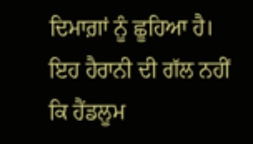ਦਿਮਾਗ਼ਾਂ ਨੂੰ ਛੂਹਿਆ ਹੈ। ਇਹ ਹੈਰਾਨੀ ਦੀ ਗੱਲ ਨਹੀਂ ਕਿ ਹੈਂਡਲੂਮ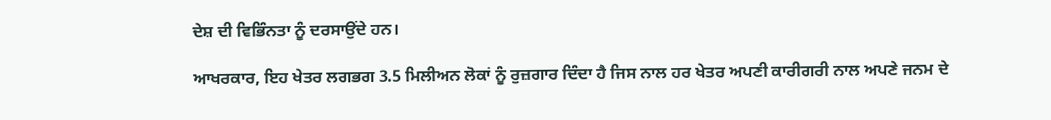ਦੇਸ਼ ਦੀ ਵਿਭਿੰਨਤਾ ਨੂੰ ਦਰਸਾਉਂਦੇ ਹਨ।

ਆਖਰਕਾਰ, ਇਹ ਖੇਤਰ ਲਗਭਗ 3.5 ਮਿਲੀਅਨ ਲੋਕਾਂ ਨੂੰ ਰੁਜ਼ਗਾਰ ਦਿੰਦਾ ਹੈ ਜਿਸ ਨਾਲ ਹਰ ਖੇਤਰ ਅਪਣੀ ਕਾਰੀਗਰੀ ਨਾਲ ਅਪਣੇ ਜਨਮ ਦੇ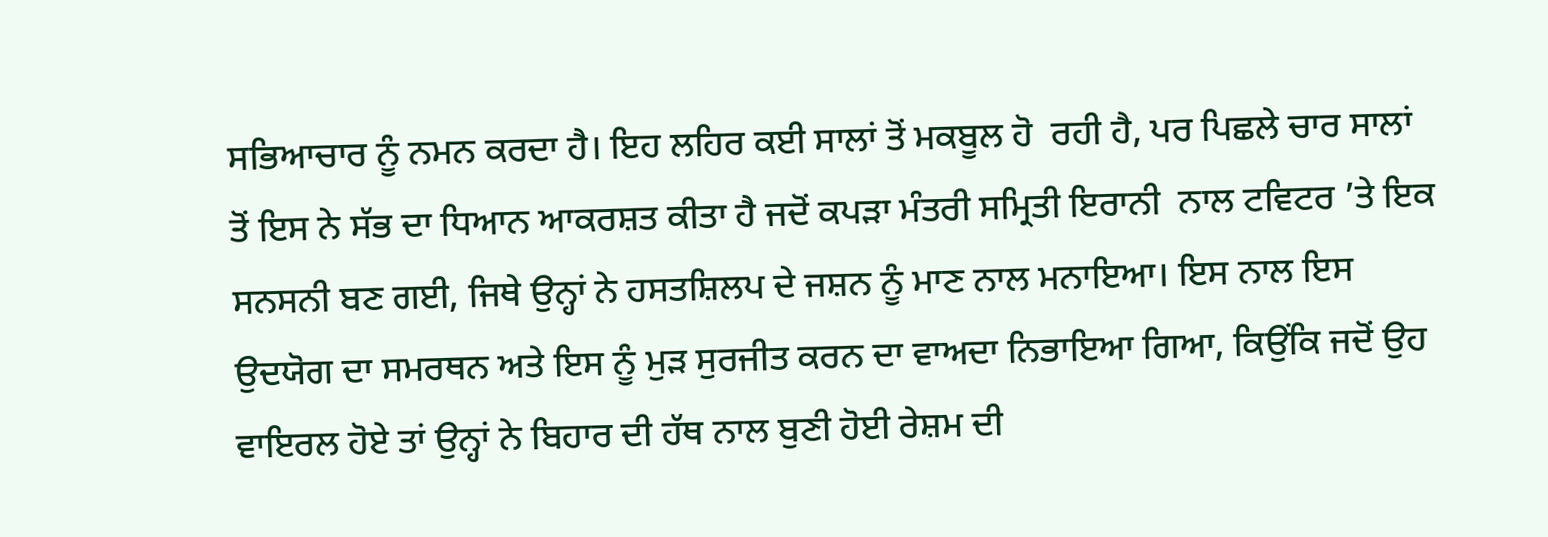ਸਭਿਆਚਾਰ ਨੂੰ ਨਮਨ ਕਰਦਾ ਹੈ। ਇਹ ਲਹਿਰ ਕਈ ਸਾਲਾਂ ਤੋਂ ਮਕਬੂਲ ਹੋ  ਰਹੀ ਹੈ, ਪਰ ਪਿਛਲੇ ਚਾਰ ਸਾਲਾਂ ਤੋਂ ਇਸ ਨੇ ਸੱਭ ਦਾ ਧਿਆਨ ਆਕਰਸ਼ਤ ਕੀਤਾ ਹੈ ਜਦੋਂ ਕਪੜਾ ਮੰਤਰੀ ਸਮ੍ਰਿਤੀ ਇਰਾਨੀ  ਨਾਲ ਟਵਿਟਰ ’ਤੇ ਇਕ ਸਨਸਨੀ ਬਣ ਗਈ, ਜਿਥੇ ਉਨ੍ਹਾਂ ਨੇ ਹਸਤਸ਼ਿਲਪ ਦੇ ਜਸ਼ਨ ਨੂੰ ਮਾਣ ਨਾਲ ਮਨਾਇਆ। ਇਸ ਨਾਲ ਇਸ ਉਦਯੋਗ ਦਾ ਸਮਰਥਨ ਅਤੇ ਇਸ ਨੂੰ ਮੁੜ ਸੁਰਜੀਤ ਕਰਨ ਦਾ ਵਾਅਦਾ ਨਿਭਾਇਆ ਗਿਆ, ਕਿਉਂਕਿ ਜਦੋਂ ਉਹ ਵਾਇਰਲ ਹੋਏ ਤਾਂ ਉਨ੍ਹਾਂ ਨੇ ਬਿਹਾਰ ਦੀ ਹੱਥ ਨਾਲ ਬੁਣੀ ਹੋਈ ਰੇਸ਼ਮ ਦੀ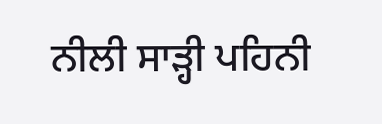ਨੀਲੀ ਸਾੜ੍ਹੀ ਪਹਿਨੀ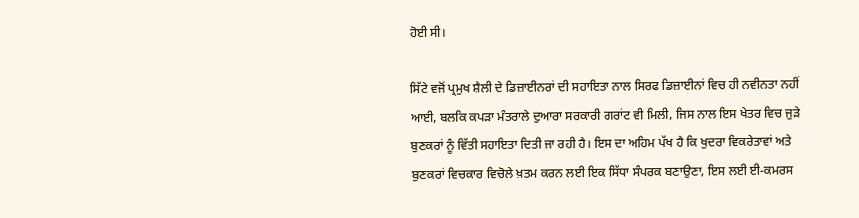ਹੋਈ ਸੀ।

ਸਿੱਟੇ ਵਜੋਂ ਪ੍ਰਮੁਖ ਸ਼ੈਲੀ ਦੇ ਡਿਜ਼ਾਈਨਰਾਂ ਦੀ ਸਹਾਇਤਾ ਨਾਲ ਸਿਰਫ ਡਿਜ਼ਾਈਨਾਂ ਵਿਚ ਹੀ ਨਵੀਨਤਾ ਨਹੀਂ ਆਈ, ਬਲਕਿ ਕਪੜਾ ਮੰਤਰਾਲੇ ਦੁਆਰਾ ਸਰਕਾਰੀ ਗਰਾਂਟ ਵੀ ਮਿਲੀ, ਜਿਸ ਨਾਲ ਇਸ ਖੇਤਰ ਵਿਚ ਜੁੜੇ ਬੁਣਕਰਾਂ ਨੂੰ ਵਿੱਤੀ ਸਹਾਇਤਾ ਦਿਤੀ ਜਾ ਰਹੀ ਹੈ। ਇਸ ਦਾ ਅਹਿਮ ਪੱਖ ਹੈ ਕਿ ਖੁਦਰਾ ਵਿਕਰੇਤਾਵਾਂ ਅਤੇ ਬੁਣਕਰਾਂ ਵਿਚਕਾਰ ਵਿਚੋਲੇ ਖ਼ਤਮ ਕਰਨ ਲਈ ਇਕ ਸਿੱਧਾ ਸੰਪਰਕ ਬਣਾਉਣਾ, ਇਸ ਲਈ ਈ-ਕਮਰਸ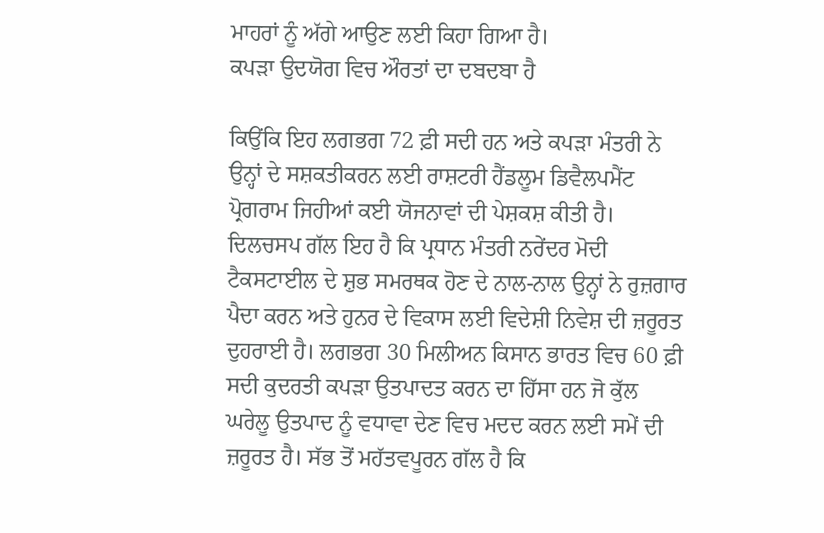ਮਾਹਰਾਂ ਨੂੰ ਅੱਗੇ ਆਉਣ ਲਈ ਕਿਹਾ ਗਿਆ ਹੈ।
ਕਪੜਾ ਉਦਯੋਗ ਵਿਚ ਔਰਤਾਂ ਦਾ ਦਬਦਬਾ ਹੈ

ਕਿਉਂਕਿ ਇਹ ਲਗਭਗ 72 ਫ਼ੀ ਸਦੀ ਹਨ ਅਤੇ ਕਪੜਾ ਮੰਤਰੀ ਨੇ ਉਨ੍ਹਾਂ ਦੇ ਸਸ਼ਕਤੀਕਰਨ ਲਈ ਰਾਸ਼ਟਰੀ ਹੈਂਡਲੂਮ ਡਿਵੈਲਪਮੈਂਟ ਪ੍ਰੋਗਰਾਮ ਜਿਹੀਆਂ ਕਈ ਯੋਜਨਾਵਾਂ ਦੀ ਪੇਸ਼ਕਸ਼ ਕੀਤੀ ਹੈ। ਦਿਲਚਸਪ ਗੱਲ ਇਹ ਹੈ ਕਿ ਪ੍ਰਧਾਨ ਮੰਤਰੀ ਨਰੇਂਦਰ ਮੋਦੀ ਟੈਕਸਟਾਈਲ ਦੇ ਸ਼ੁਭ ਸਮਰਥਕ ਹੋਣ ਦੇ ਨਾਲ-ਨਾਲ ਉਨ੍ਹਾਂ ਨੇ ਰੁਜ਼ਗਾਰ ਪੈਦਾ ਕਰਨ ਅਤੇ ਹੁਨਰ ਦੇ ਵਿਕਾਸ ਲਈ ਵਿਦੇਸ਼ੀ ਨਿਵੇਸ਼ ਦੀ ਜ਼ਰੂਰਤ ਦੁਹਰਾਈ ਹੈ। ਲਗਭਗ 30 ਮਿਲੀਅਨ ਕਿਸਾਨ ਭਾਰਤ ਵਿਚ 60 ਫ਼ੀ ਸਦੀ ਕੁਦਰਤੀ ਕਪੜਾ ਉਤਪਾਦਤ ਕਰਨ ਦਾ ਹਿੱਸਾ ਹਨ ਜੋ ਕੁੱਲ ਘਰੇਲੂ ਉਤਪਾਦ ਨੂੰ ਵਧਾਵਾ ਦੇਣ ਵਿਚ ਮਦਦ ਕਰਨ ਲਈ ਸਮੇਂ ਦੀ ਜ਼ਰੂਰਤ ਹੈ। ਸੱਭ ਤੋਂ ਮਹੱਤਵਪੂਰਨ ਗੱਲ ਹੈ ਕਿ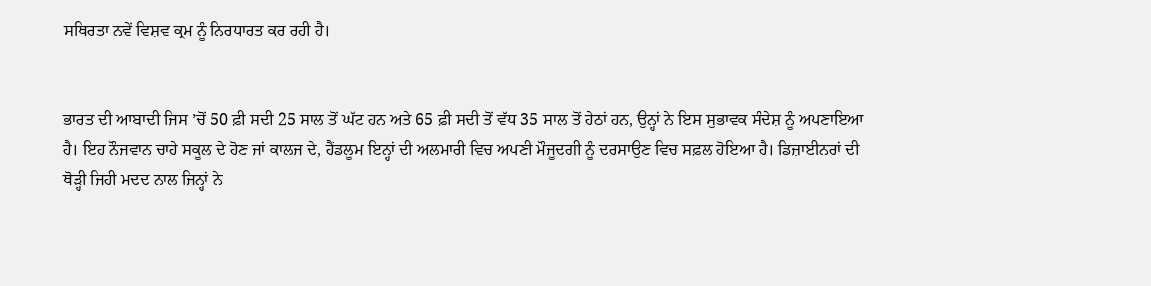ਸਥਿਰਤਾ ਨਵੇਂ ਵਿਸ਼ਵ ਕ੍ਰਮ ਨੂੰ ਨਿਰਧਾਰਤ ਕਰ ਰਹੀ ਹੈ।


ਭਾਰਤ ਦੀ ਆਬਾਦੀ ਜਿਸ ’ਚੋਂ 50 ਫ਼ੀ ਸਦੀ 25 ਸਾਲ ਤੋਂ ਘੱਟ ਹਨ ਅਤੇ 65 ਫ਼ੀ ਸਦੀ ਤੋਂ ਵੱਧ 35 ਸਾਲ ਤੋਂ ਹੇਠਾਂ ਹਨ, ਉਨ੍ਹਾਂ ਨੇ ਇਸ ਸੁਭਾਵਕ ਸੰਦੇਸ਼ ਨੂੰ ਅਪਣਾਇਆ ਹੈ। ਇਹ ਨੌਜਵਾਨ ਚਾਹੇ ਸਕੂਲ ਦੇ ਹੋਣ ਜਾਂ ਕਾਲਜ ਦੇ, ਹੈਂਡਲੂਮ ਇਨ੍ਹਾਂ ਦੀ ਅਲਮਾਰੀ ਵਿਚ ਅਪਣੀ ਮੌਜੂਦਗੀ ਨੂੰ ਦਰਸਾਉਣ ਵਿਚ ਸਫ਼ਲ ਹੋਇਆ ਹੈ। ਡਿਜ਼ਾਈਨਰਾਂ ਦੀ ਥੋੜ੍ਹੀ ਜਿਹੀ ਮਦਦ ਨਾਲ ਜਿਨ੍ਹਾਂ ਨੇ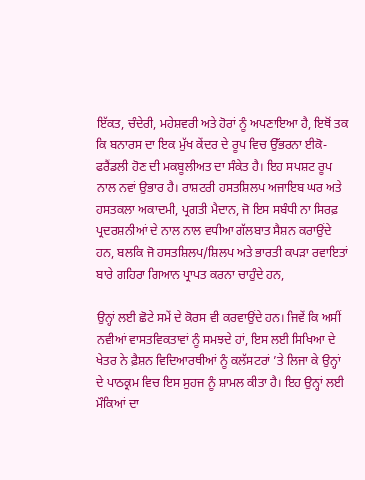ਇੱਕਤ, ਚੰਦੇਰੀ, ਮਹੇਸ਼ਵਰੀ ਅਤੇ ਹੋਰਾਂ ਨੂੰ ਅਪਣਾਇਆ ਹੈ, ਇਥੋਂ ਤਕ ਕਿ ਬਨਾਰਸ ਦਾ ਇਕ ਮੁੱਖ ਕੇਂਦਰ ਦੇ ਰੂਪ ਵਿਚ ਉੱਭਰਨਾ ਈਕੋ-ਫਰੈਂਡਲੀ ਹੋਣ ਦੀ ਮਕਬੂਲੀਅਤ ਦਾ ਸੰਕੇਤ ਹੈ। ਇਹ ਸਪਸ਼ਟ ਰੂਪ ਨਾਲ ਨਵਾਂ ਉਭਾਰ ਹੈ। ਰਾਸ਼ਟਰੀ ਹਸਤਸ਼ਿਲਪ ਅਜਾਇਬ ਘਰ ਅਤੇ ਹਸਤਕਲਾ ਅਕਾਦਮੀ, ਪ੍ਰਗਤੀ ਮੈਦਾਨ, ਜੋ ਇਸ ਸਬੰਧੀ ਨਾ ਸਿਰਫ਼ ਪ੍ਰਦਰਸ਼ਨੀਆਂ ਦੇ ਨਾਲ ਨਾਲ ਵਧੀਆ ਗੱਲਬਾਤ ਸੈਸ਼ਨ ਕਰਾਉਂਦੇ ਹਨ, ਬਲਕਿ ਜੋ ਹਸਤਸ਼ਿਲਪ/ਸ਼ਿਲਪ ਅਤੇ ਭਾਰਤੀ ਕਪੜਾ ਰਵਾਇਤਾਂ ਬਾਰੇ ਗਹਿਰਾ ਗਿਆਨ ਪ੍ਰਾਪਤ ਕਰਨਾ ਚਾਹੁੰਦੇ ਹਨ,

ਉਨ੍ਹਾਂ ਲਈ ਛੋਟੇ ਸਮੇਂ ਦੇ ਕੋਰਸ ਵੀ ਕਰਵਾਉਂਦੇ ਹਨ। ਜਿਵੇਂ ਕਿ ਅਸੀਂ ਨਵੀਆਂ ਵਾਸਤਵਿਕਤਾਵਾਂ ਨੂੰ ਸਮਝਦੇ ਹਾਂ, ਇਸ ਲਈ ਸਿਖਿਆ ਦੇ ਖੇਤਰ ਨੇ ਫ਼ੈਸ਼ਨ ਵਿਦਿਆਰਥੀਆਂ ਨੂੰ ਕਲੱਸਟਰਾਂ ’ਤੇ ਲਿਜਾ ਕੇ ਉਨ੍ਹਾਂ ਦੇ ਪਾਠਕ੍ਰਮ ਵਿਚ ਇਸ ਸੁਹਜ ਨੂੰ ਸ਼ਾਮਲ ਕੀਤਾ ਹੈ। ਇਹ ਉਨ੍ਹਾਂ ਲਈ ਮੌਕਿਆਂ ਦਾ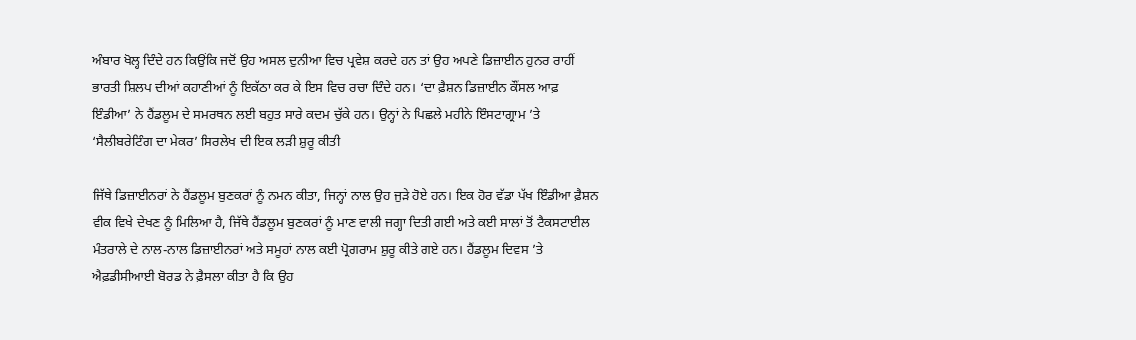ਅੰਬਾਰ ਖੋਲ੍ਹ ਦਿੰਦੇ ਹਨ ਕਿਉਂਕਿ ਜਦੋਂ ਉਹ ਅਸਲ ਦੁਨੀਆ ਵਿਚ ਪ੍ਰਵੇਸ਼ ਕਰਦੇ ਹਨ ਤਾਂ ਉਹ ਅਪਣੇ ਡਿਜ਼ਾਈਨ ਹੁਨਰ ਰਾਹੀਂ ਭਾਰਤੀ ਸ਼ਿਲਪ ਦੀਆਂ ਕਹਾਣੀਆਂ ਨੂੰ ਇਕੱਠਾ ਕਰ ਕੇ ਇਸ ਵਿਚ ਰਚਾ ਦਿੰਦੇ ਹਨ। ‘ਦਾ ਫ਼ੈਸ਼ਨ ਡਿਜ਼ਾਈਨ ਕੌਂਸਲ ਆਫ਼ ਇੰਡੀਆ’ ਨੇ ਹੈਂਡਲੂਮ ਦੇ ਸਮਰਥਨ ਲਈ ਬਹੁਤ ਸਾਰੇ ਕਦਮ ਚੁੱਕੇ ਹਨ। ਉਨ੍ਹਾਂ ਨੇ ਪਿਛਲੇ ਮਹੀਨੇ ਇੰਸਟਾਗ੍ਰਾਮ ’ਤੇ ‘ਸੈਲੀਬਰੇਟਿੰਗ ਦਾ ਮੇਕਰ’ ਸਿਰਲੇਖ ਦੀ ਇਕ ਲੜੀ ਸ਼ੁਰੂ ਕੀਤੀ

ਜਿੱਥੇ ਡਿਜ਼ਾਈਨਰਾਂ ਨੇ ਹੈਂਡਲੂਮ ਬੁਣਕਰਾਂ ਨੂੰ ਨਮਨ ਕੀਤਾ, ਜਿਨ੍ਹਾਂ ਨਾਲ ਉਹ ਜੁੜੇ ਹੋਏ ਹਨ। ਇਕ ਹੋਰ ਵੱਡਾ ਪੱਖ ਇੰਡੀਆ ਫ਼ੈਸ਼ਨ ਵੀਕ ਵਿਖੇ ਦੇਖਣ ਨੂੰ ਮਿਲਿਆ ਹੈ, ਜਿੱਥੇ ਹੈਂਡਲੂਮ ਬੁਣਕਰਾਂ ਨੂੰ ਮਾਣ ਵਾਲੀ ਜਗ੍ਹਾ ਦਿਤੀ ਗਈ ਅਤੇ ਕਈ ਸਾਲਾਂ ਤੋਂ ਟੈਕਸਟਾਈਲ ਮੰਤਰਾਲੇ ਦੇ ਨਾਲ-ਨਾਲ ਡਿਜ਼ਾਈਨਰਾਂ ਅਤੇ ਸਮੂਹਾਂ ਨਾਲ ਕਈ ਪ੍ਰੋਗਰਾਮ ਸ਼ੁਰੂ ਕੀਤੇ ਗਏ ਹਨ। ਹੈਂਡਲੂਮ ਦਿਵਸ ’ਤੇ ਐਫ਼ਡੀਸੀਆਈ ਬੋਰਡ ਨੇ ਫ਼ੈਸਲਾ ਕੀਤਾ ਹੈ ਕਿ ਉਹ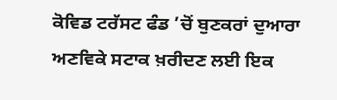ਕੋਵਿਡ ਟਰੱਸਟ ਫੰਡ ’ਚੋਂ ਬੁਣਕਰਾਂ ਦੁਆਰਾ ਅਣਵਿਕੇ ਸਟਾਕ ਖ਼ਰੀਦਣ ਲਈ ਇਕ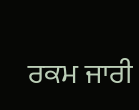ਰਕਮ ਜਾਰੀ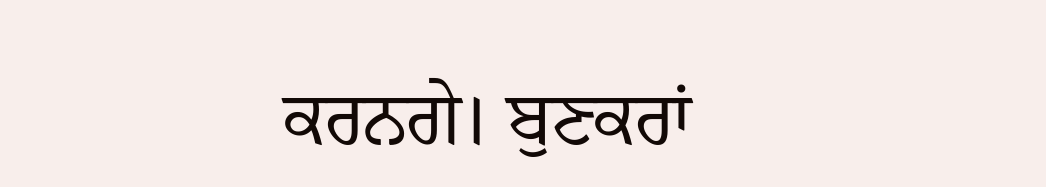ਕਰਨਗੇ। ਬੁਣਕਰਾਂ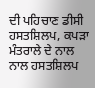ਦੀ ਪਹਿਚਾਣ ਡੀਸੀ ਹਸਤਸ਼ਿਲਪ, ਕਪੜਾ ਮੰਤਰਾਲੇ ਦੇ ਨਾਲ ਨਾਲ ਹਸਤਸ਼ਿਲਪ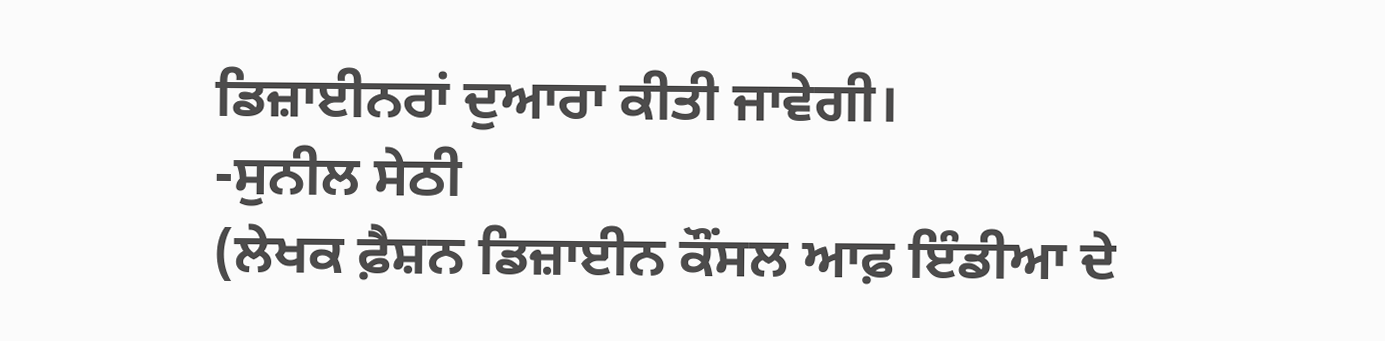ਡਿਜ਼ਾਈਨਰਾਂ ਦੁਆਰਾ ਕੀਤੀ ਜਾਵੇਗੀ।
-ਸੁਨੀਲ ਸੇਠੀ
(ਲੇਖਕ ਫ਼ੈਸ਼ਨ ਡਿਜ਼ਾਈਨ ਕੌਂਸਲ ਆਫ਼ ਇੰਡੀਆ ਦੇ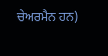ਚੇਅਰਮੈਨ ਹਨ)